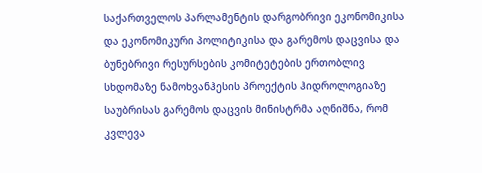საქართველოს პარლამენტის დარგობრივი ეკონომიკისა და ეკონომიკური პოლიტიკისა და გარემოს დაცვისა და ბუნებრივი რესურსების კომიტეტების ერთობლივ სხდომაზე ნამოხვანჰესის პროექტის ჰიდროლოგიაზე საუბრისას გარემოს დაცვის მინისტრმა აღნიშნა, რომ კვლევა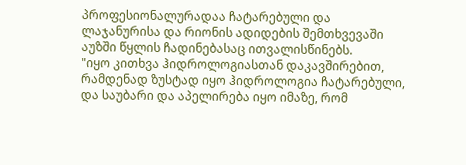პროფესიონალურადაა ჩატარებული და ლაჯანურისა და რიონის ადიდების შემთხვევაში აუზში წყლის ჩადინებასაც ითვალისწინებს.
"იყო კითხვა ჰიდროლოგიასთან დაკავშირებით, რამდენად ზუსტად იყო ჰიდროლოგია ჩატარებული, და საუბარი და აპელირება იყო იმაზე, რომ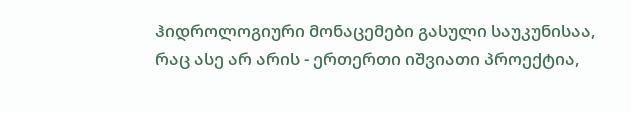ჰიდროლოგიური მონაცემები გასული საუკუნისაა, რაც ასე არ არის - ერთერთი იშვიათი პროექტია,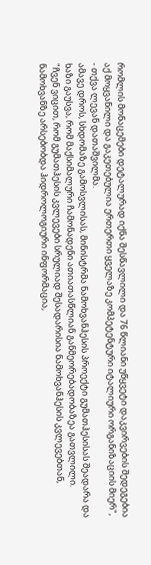რომლის მონაცემები დეტალურად იქნა შესწავლილი და 76 წლიანი უწყვეტი დაკვირვების შედეგებია აქ მოყვანილი და გაკეთებულია ერთერთი ყველაზე კომპეტენტური იტალიური ორგანიზაციის მიერ", - თქვა ლევან დათაშვილმა.
ამავე დროს, სხდომაზე გამოსვლისას, მინისტრმა ნამოხვანჰესის პროექტი გუმათჰესისას შეადარა და ხაზი გაუსვა, რომ მაქსიმალური ჩამონადენი ათიათასწლიან განმეორებადობაზეა გათვლილი.
"ჩვენ ვიცით, რომ გუმათჰესის კვლევები სრულიად შესადარისია ნამოხვანჰესის კვლევებთან, ნამოხვანზე არსებობდა ჰიდროლოგიური ინფორმაცია,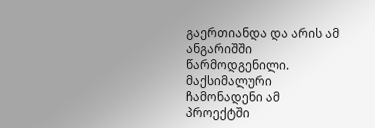გაერთიანდა და არის ამ ანგარიშში წარმოდგენილი. მაქსიმალური ჩამონადენი ამ პროექტში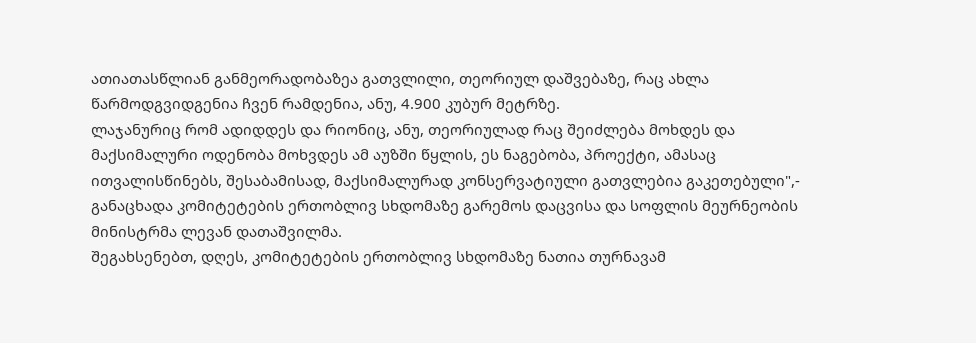ათიათასწლიან განმეორადობაზეა გათვლილი, თეორიულ დაშვებაზე, რაც ახლა წარმოდგვიდგენია ჩვენ რამდენია, ანუ, 4.900 კუბურ მეტრზე.
ლაჯანურიც რომ ადიდდეს და რიონიც, ანუ, თეორიულად რაც შეიძლება მოხდეს და მაქსიმალური ოდენობა მოხვდეს ამ აუზში წყლის, ეს ნაგებობა, პროექტი, ამასაც ითვალისწინებს, შესაბამისად, მაქსიმალურად კონსერვატიული გათვლებია გაკეთებული",- განაცხადა კომიტეტების ერთობლივ სხდომაზე გარემოს დაცვისა და სოფლის მეურნეობის მინისტრმა ლევან დათაშვილმა.
შეგახსენებთ, დღეს, კომიტეტების ერთობლივ სხდომაზე ნათია თურნავამ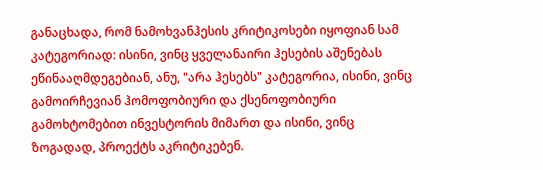განაცხადა, რომ ნამოხვანჰესის კრიტიკოსები იყოფიან სამ კატეგორიად: ისინი, ვინც ყველანაირი ჰესების აშენებას ეწინააღმდეგებიან, ანუ, "არა ჰესებს" კატეგორია, ისინი, ვინც გამოირჩევიან ჰომოფობიური და ქსენოფობიური გამოხტომებით ინვესტორის მიმართ და ისინი, ვინც ზოგადად, პროექტს აკრიტიკებენ.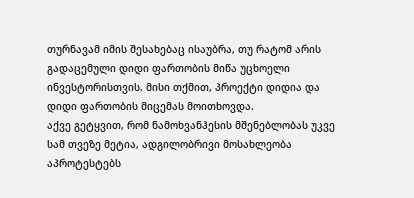თურნავამ იმის შესახებაც ისაუბრა, თუ რატომ არის გადაცემული დიდი ფართობის მიწა უცხოელი ინვესტორისთვის. მისი თქმით, პროექტი დიდია და დიდი ფართობის მიცემას მოითხოვდა.
აქვე გეტყვით, რომ ნამოხვანჰესის მშენებლობას უკვე სამ თვეზე მეტია, ადგილობრივი მოსახლეობა აპროტესტებს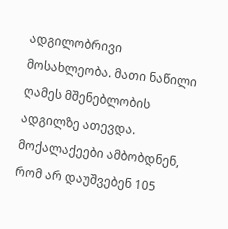ადგილობრივი მოსახლეობა. მათი ნაწილი ღამეს მშენებლობის ადგილზე ათევდა. მოქალაქეები ამბობდნენ, რომ არ დაუშვებენ 105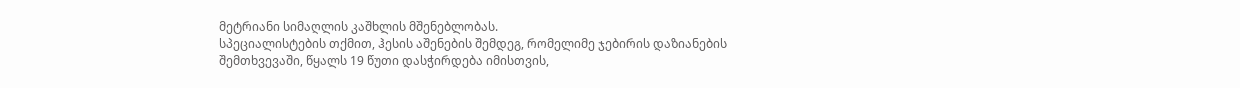მეტრიანი სიმაღლის კაშხლის მშენებლობას.
სპეციალისტების თქმით, ჰესის აშენების შემდეგ, რომელიმე ჯებირის დაზიანების შემთხვევაში, წყალს 19 წუთი დასჭირდება იმისთვის,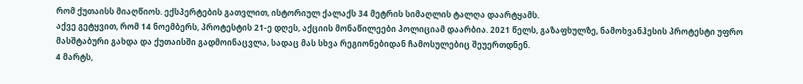რომ ქუთაისს მიაღწიოს. ექსპერტების გათვლით, ისტორიულ ქალაქს 34 მეტრის სიმაღლის ტალღა დაარტყამს.
აქვე გეტყვით, რომ 14 ნოემბერს, პროტესტის 21-ე დღეს, აქციის მონაწილეები პოლიციამ დაარბია. 2021 წელს, გაზაფხულზე, ნამოხვანჰესის პროტესტი უფრო მასშტაბური გახდა და ქუთაისში გადმოინაცვლა, სადაც მას სხვა რეგიონებიდან ჩამოსულებიც შეუერთდნენ.
4 მარტს,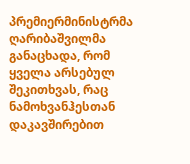პრემიერმინისტრმა ღარიბაშვილმა განაცხადა, რომ ყველა არსებულ შეკითხვას, რაც ნამოხვანჰესთან დაკავშირებით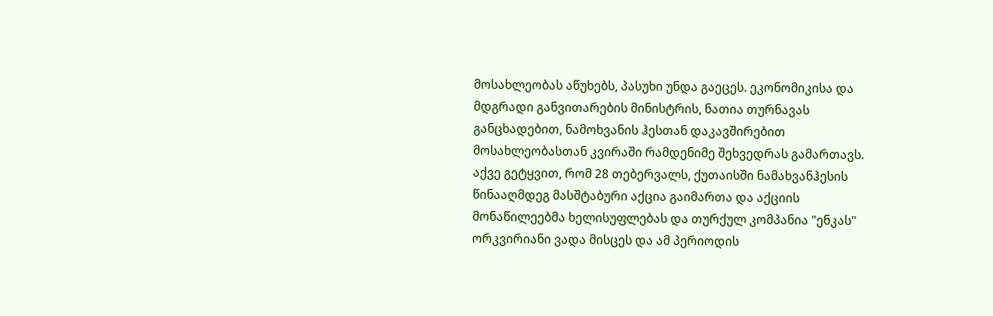მოსახლეობას აწუხებს, პასუხი უნდა გაეცეს. ეკონომიკისა და მდგრადი განვითარების მინისტრის, ნათია თურნავას განცხადებით, ნამოხვანის ჰესთან დაკავშირებით მოსახლეობასთან კვირაში რამდენიმე შეხვედრას გამართავს.
აქვე გეტყვით, რომ 28 თებერვალს, ქუთაისში ნამახვანჰესის წინააღმდეგ მასშტაბური აქცია გაიმართა და აქციის მონაწილეებმა ხელისუფლებას და თურქულ კომპანია "ენკას" ორკვირიანი ვადა მისცეს და ამ პერიოდის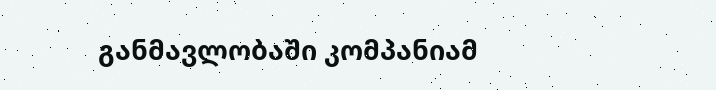განმავლობაში კომპანიამ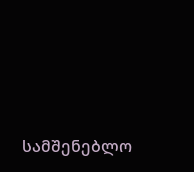სამშენებლო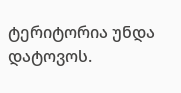ტერიტორია უნდა დატოვოს.